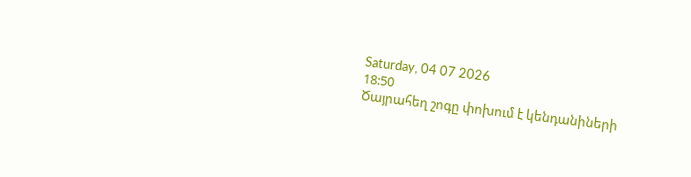Saturday, 04 07 2026
18:50
Ծայրահեղ շոգը փոխում է կենդանիների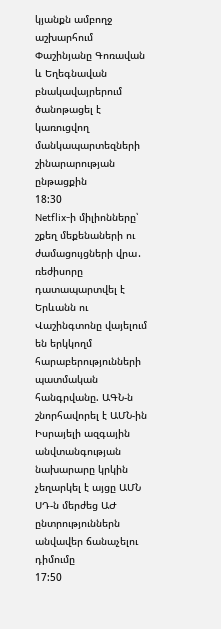կյանքն ամբողջ աշխարհում
Փաշինյանը Գոռավան և Եղեգնավան բնակավայրերում ծանոթացել է կառուցվող մանկապարտեզների շինարարության ընթացքին
18:30
Netflix-ի միլիոնները՝ շքեղ մեքենաների ու ժամացույցների վրա․ ռեժիսորը դատապարտվել է
Երևանն ու Վաշինգտոնը վայելում են երկկողմ հարաբերությունների պատմական հանգրվանը. ԱԳՆ-ն շնորհավորել է ԱՄՆ-ին
Իսրայելի ազգային անվտանգության նախարարը կրկին չեղարկել է այցը ԱՄՆ
ՍԴ-ն մերժեց ԱԺ ընտրություններն անվավեր ճանաչելու դիմումը
17:50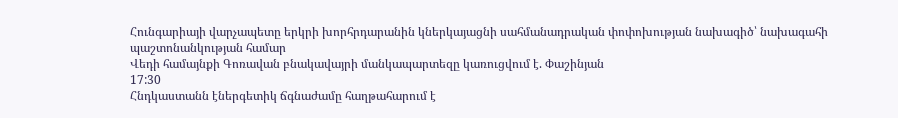Հունգարիայի վարչապետը երկրի խորհրդարանին կներկայացնի սահմանադրական փոփոխության նախագիծ՝ նախագահի պաշտոնանկության համար
Վեդի համայնքի Գոռավան բնակավայրի մանկապարտեզը կառուցվում է. Փաշինյան
17:30
Հնդկաստանն էներգետիկ ճգնաժամը հաղթահարում է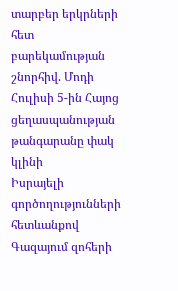տարբեր երկրների հետ բարեկամության շնորհիվ. Մոդի
Հուլիսի 5-ին Հայոց ցեղասպանության թանգարանը փակ կլինի
Իսրայելի գործողությունների հետևանքով Գազայում զոհերի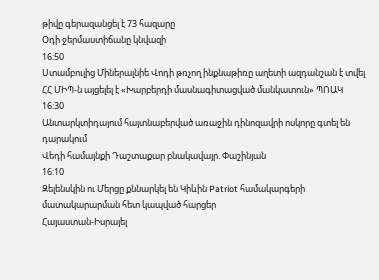թիվը գերազանցել է 73 հազարը
Օդի ջերմաստիճանը կնվազի
16:50
Ստամբուլից Միներալնիե Վոդի թռչող ինքնաթիռը աղետի ազդանշան է տվել
ՀՀ ՄԻՊ-ն այցելել է «Խարբերդի մասնագիտացված մանկատուն» ՊՈԱԿ
16:30
Անտարկտիդայում հայտնաբերված առաջին դինոզավրի ոսկորը գտել են դարակում
Վեդի համայնքի Դաշտաքար բնակավայր. Փաշինյան
16:10
Զելենսկին ու Մերցը քննարկել են Կիևին Patriot համակարգերի մատակարարման հետ կապված հարցեր
Հայաստան-Իսրայել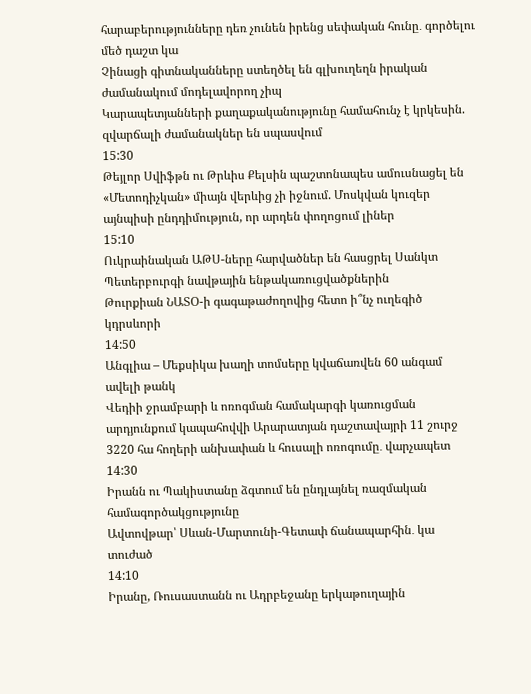հարաբերությունները դեռ չունեն իրենց սեփական հունը․ գործելու մեծ դաշտ կա
Չինացի գիտնականները ստեղծել են գլխուղեղն իրական ժամանակում մոդելավորող չիպ
Կարապետյանների քաղաքականությունը համահունչ է կրկեսին. զվարճալի ժամանակներ են սպասվում
15:30
Թեյլոր Սվիֆթն ու Թրևիս Քելսին պաշտոնապես ամուսնացել են
«Մետոդիչկան» միայն վերևից չի իջնում. Մոսկվան կուզեր այնպիսի ընդդիմություն, որ արդեն փողոցում լիներ
15:10
Ուկրաինական ԱԹՍ-ները հարվածներ են հասցրել Սանկտ Պետերբուրգի նավթային ենթակառուցվածքներին
Թուրքիան ՆԱՏՕ-ի գագաթաժողովից հետո ի՞նչ ուղեգիծ կդրսևորի
14:50
Անգլիա – Մեքսիկա խաղի տոմսերը կվաճառվեն 60 անգամ ավելի թանկ
Վեդիի ջրամբարի և ոռոգման համակարգի կառուցման արդյունքում կապահովվի Արարատյան դաշտավայրի 11 շուրջ 3220 հա հողերի անխափան և հուսալի ոռոգումը․ վարչապետ
14:30
Իրանն ու Պակիստանը ձգտում են ընդլայնել ռազմական համագործակցությունը
Ավտովթար՝ Սևան-Մարտունի-Գետափ ճանապարհին․ կա տուժած
14:10
Իրանը, Ռուսաստանն ու Ադրբեջանը երկաթուղային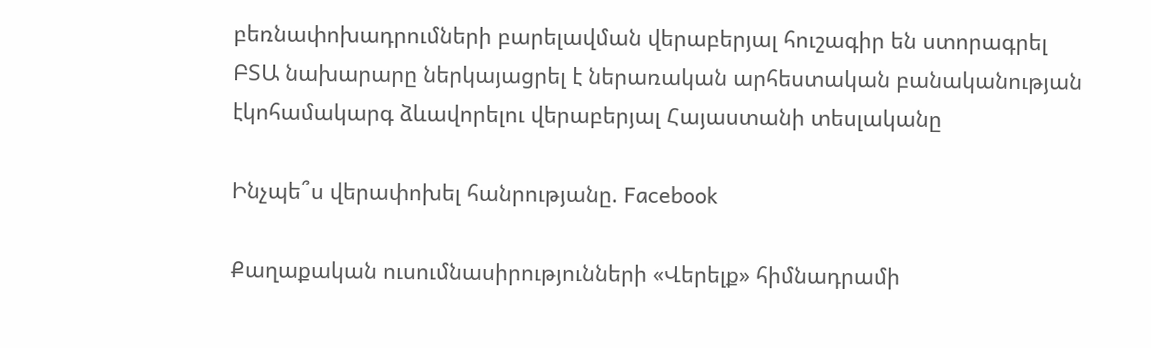բեռնափոխադրումների բարելավման վերաբերյալ հուշագիր են ստորագրել
ԲՏԱ նախարարը ներկայացրել է ներառական արհեստական բանականության էկոհամակարգ ձևավորելու վերաբերյալ Հայաստանի տեսլականը

Ինչպե՞ս վերափոխել հանրությանը. Facebook

Քաղաքական ուսումնասիրությունների «Վերելք» հիմնադրամի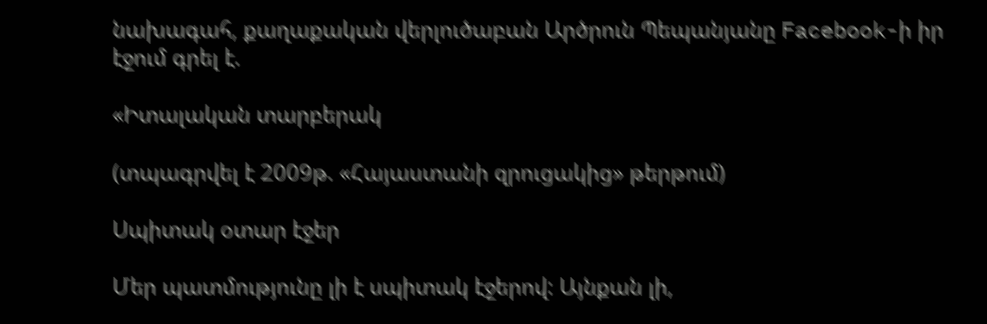նախագահ, քաղաքական վերլուծաբան Արծրուն Պեպանյանը Facebook-ի իր էջում գրել է.

«Իտալական տարբերակ

(տպագրվել է 2009թ. «Հայաստանի զրուցակից» թերթում)

Սպիտակ օտար էջեր

Մեր պատմությունը լի է սպիտակ էջերով: Այնքան լի,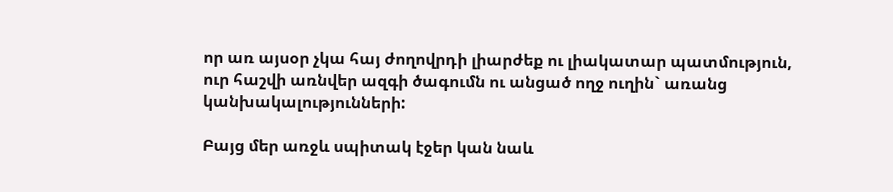որ առ այսօր չկա հայ ժողովրդի լիարժեք ու լիակատար պատմություն, ուր հաշվի առնվեր ազգի ծագումն ու անցած ողջ ուղին` առանց կանխակալությունների:

Բայց մեր առջև սպիտակ էջեր կան նաև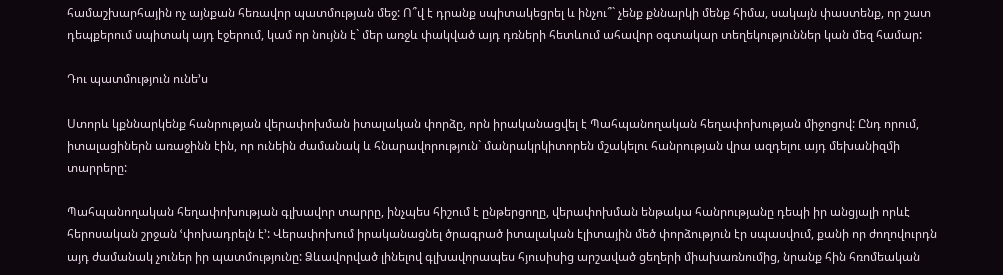համաշխարհային ոչ այնքան հեռավոր պատմության մեջ: Ո՞վ է դրանք սպիտակեցրել և ինչու՞` չենք քննարկի մենք հիմա, սակայն փաստենք, որ շատ դեպքերում սպիտակ այդ էջերում, կամ որ նույնն է` մեր առջև փակված այդ դռների հետևում ահավոր օգտակար տեղեկություններ կան մեզ համար:

Դու պատմություն ունե’ս

Ստորև կքննարկենք հանրության վերափոխման իտալական փորձը, որն իրականացվել է Պահպանողական հեղափոխության միջոցով: Ընդ որում, իտալացիներն առաջինն էին, որ ունեին ժամանակ և հնարավորություն` մանրակրկիտորեն մշակելու հանրության վրա ազդելու այդ մեխանիզմի տարրերը:

Պահպանողական հեղափոխության գլխավոր տարրը, ինչպես հիշում է ընթերցողը, վերափոխման ենթակա հանրությանը դեպի իր անցյալի որևէ հերոսական շրջան ՙփոխադրելն է՚: Վերափոխում իրականացնել ծրագրած իտալական էլիտային մեծ փորձություն էր սպասվում, քանի որ ժողովուրդն այդ ժամանակ չուներ իր պատմությունը: Ձևավորված լինելով գլխավորապես հյուսիսից արշաված ցեղերի միախառնումից, նրանք հին հռոմեական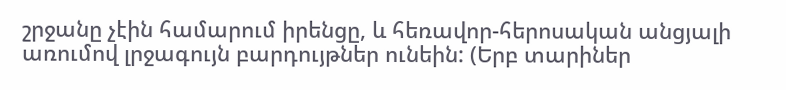շրջանը չէին համարում իրենցը, և հեռավոր-հերոսական անցյալի առումով լրջագույն բարդույթներ ունեին: (Երբ տարիներ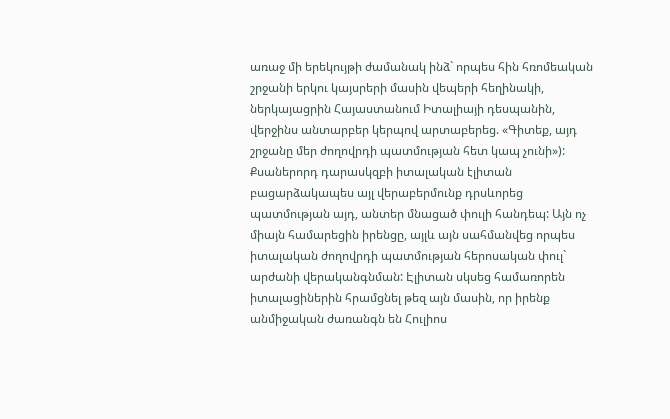առաջ մի երեկույթի ժամանակ ինձ` որպես հին հռոմեական շրջանի երկու կայսրերի մասին վեպերի հեղինակի, ներկայացրին Հայաստանում Իտալիայի դեսպանին, վերջինս անտարբեր կերպով արտաբերեց. «Գիտեք, այդ շրջանը մեր ժողովրդի պատմության հետ կապ չունի»): Քսաներորդ դարասկզբի իտալական էլիտան բացարձակապես այլ վերաբերմունք դրսևորեց պատմության այդ, անտեր մնացած փուլի հանդեպ: Այն ոչ միայն համարեցին իրենցը, այլև այն սահմանվեց որպես իտալական ժողովրդի պատմության հերոսական փուլ` արժանի վերականգնման: Էլիտան սկսեց համառորեն իտալացիներին հրամցնել թեզ այն մասին, որ իրենք անմիջական ժառանգն են Հուլիոս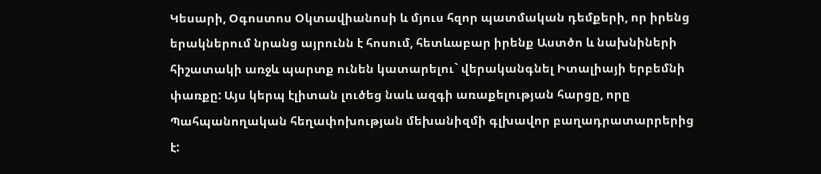Կեսարի, Օգոստոս Օկտավիանոսի և մյուս հզոր պատմական դեմքերի, որ իրենց երակներում նրանց այրունն է հոսում, հետևաբար իրենք Աստծո և նախնիների հիշատակի առջև պարտք ունեն կատարելու` վերականգնել Իտալիայի երբեմնի փառքը: Այս կերպ էլիտան լուծեց նաև ազգի առաքելության հարցը, որը Պահպանողական հեղափոխության մեխանիզմի գլխավոր բաղադրատարրերից է: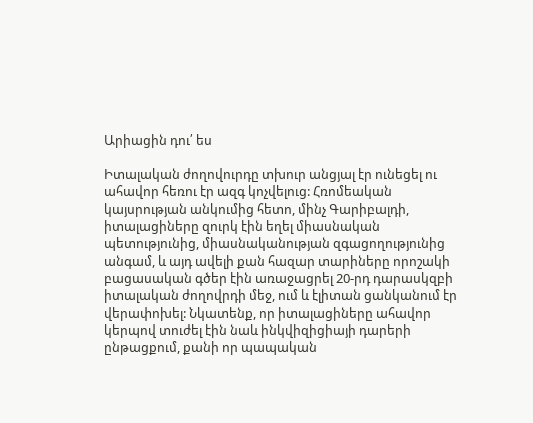Արիացին դու՛ ես

Իտալական ժողովուրդը տխուր անցյալ էր ունեցել ու ահավոր հեռու էր ազգ կոչվելուց: Հռոմեական կայսրության անկումից հետո, մինչ Գարիբալդի, իտալացիները զուրկ էին եղել միասնական պետությունից, միասնականության զգացողությունից անգամ, և այդ ավելի քան հազար տարիները որոշակի բացասական գծեր էին առաջացրել 20-րդ դարասկզբի իտալական ժողովրդի մեջ, ում և էլիտան ցանկանում էր վերափոխել: Նկատենք, որ իտալացիները ահավոր կերպով տուժել էին նաև ինկվիզիցիայի դարերի ընթացքում, քանի որ պապական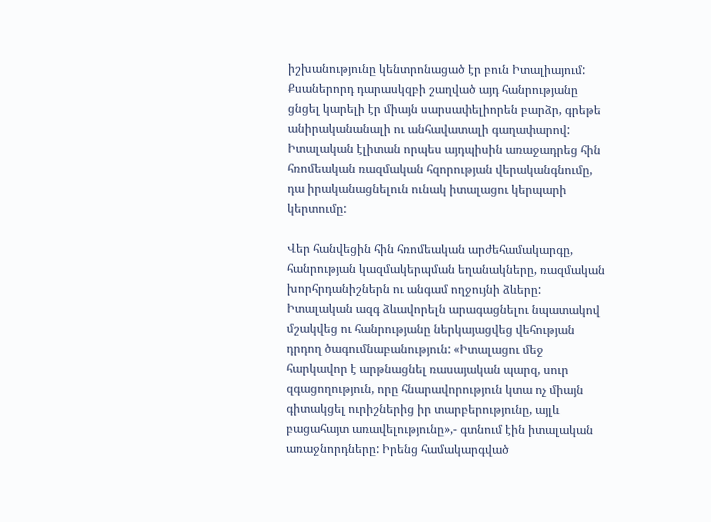իշխանությունը կենտրոնացած էր բուն Իտալիայում:
Քսաներորդ դարասկզբի շաղված այդ հանրությանը ցնցել կարելի էր միայն սարսափելիորեն բարձր, գրեթե անիրականանալի ու անհավատալի գաղափարով: Իտալական էլիտան որպես այդպիսին առաջադրեց հին հռոմեական ռազմական հզորության վերականգնումը, դա իրականացնելուն ունակ իտալացու կերպարի կերտումը:

Վեր հանվեցին հին հռոմեական արժեհամակարգը, հանրության կազմակերպման եղանակները, ռազմական խորհրդանիշներն ու անգամ ողջույնի ձևերը:
Իտալական ազգ ձևավորելն արագացնելու նպատակով մշակվեց ու հանրությանը ներկայացվեց վեհության դրդող ծագումնաբանություն: «Իտալացու մեջ հարկավոր է արթնացնել ռասայական պարզ, սուր զգացողություն, որը հնարավորություն կտա ոչ միայն գիտակցել ուրիշներից իր տարբերությունը, այլև բացահայտ առավելությունը»,- գտնում էին իտալական առաջնորդները: Իրենց համակարգված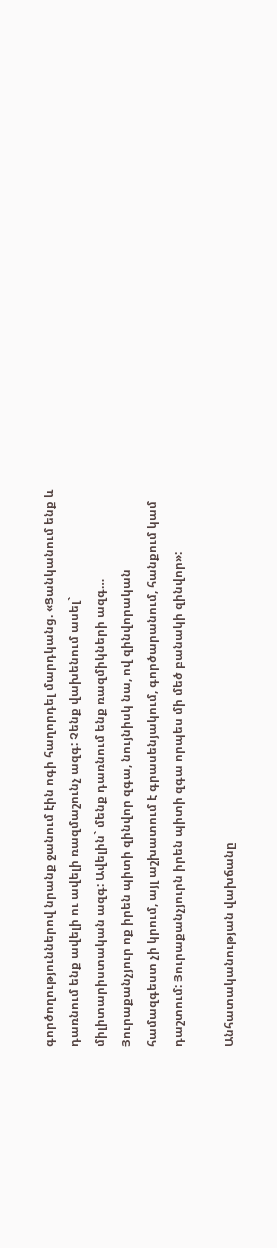գործողություններով նրանք ջանում էին ոգի հաղորդել մարդկանց. «Ցանկանում ենք և դառնում ենք ավելի ու ավելի ռազմաշունչ ազգ: Չենք վախենում ասել` միլիտարիստական ազգ: Ավելին` մենք դառնում ենք ռազմիկների ազգ… Յուրաքանչյուր ոք իրեն պիտի զինվոր զգա, նույնիսկ նա, ով զինվորական համազգեստ չի կրում, այլ աշխատում է գրասենյակում, գործարանում, հանքում կամ դաշտում: Յուրաքանչյուրն իրեն պիտի զգա որպես մի մեծ բանակի զինվոր»:

Անհատականության վախճանը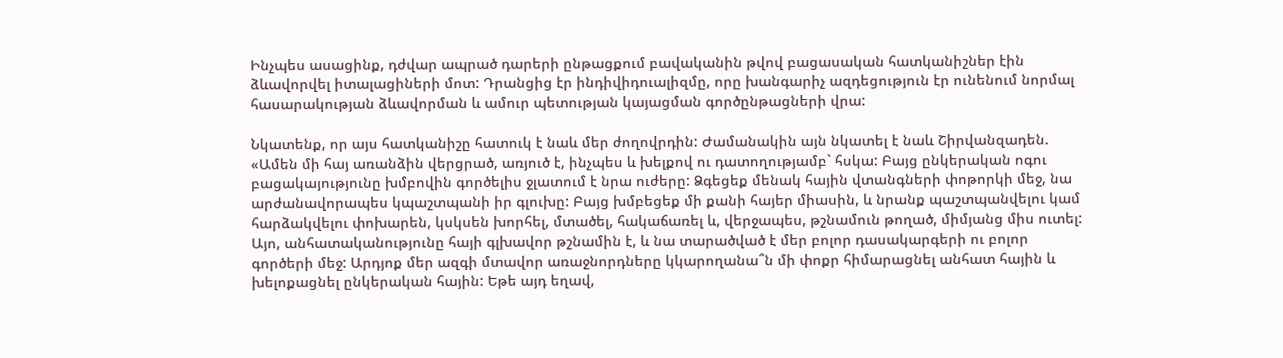Ինչպես ասացինք, դժվար ապրած դարերի ընթացքում բավականին թվով բացասական հատկանիշներ էին ձևավորվել իտալացիների մոտ: Դրանցից էր ինդիվիդուալիզմը, որը խանգարիչ ազդեցություն էր ունենում նորմալ հասարակության ձևավորման և ամուր պետության կայացման գործընթացների վրա:

Նկատենք, որ այս հատկանիշը հատուկ է նաև մեր ժողովրդին: Ժամանակին այն նկատել է նաև Շիրվանզադեն. «Ամեն մի հայ առանձին վերցրած, առյուծ է, ինչպես և խելքով ու դատողությամբ` հսկա: Բայց ընկերական ոգու բացակայությունը խմբովին գործելիս ջլատում է նրա ուժերը: Ձգեցեք մենակ հային վտանգների փոթորկի մեջ, նա արժանավորապես կպաշտպանի իր գլուխը: Բայց խմբեցեք մի քանի հայեր միասին, և նրանք պաշտպանվելու կամ հարձակվելու փոխարեն, կսկսեն խորհել, մտածել, հակաճառել և, վերջապես, թշնամուն թողած, միմյանց միս ուտել: Այո, անհատականությունը հայի գլխավոր թշնամին է, և նա տարածված է մեր բոլոր դասակարգերի ու բոլոր գործերի մեջ: Արդյոք մեր ազգի մտավոր առաջնորդները կկարողանա՞ն մի փոքր հիմարացնել անհատ հային և խելոքացնել ընկերական հային: Եթե այդ եղավ,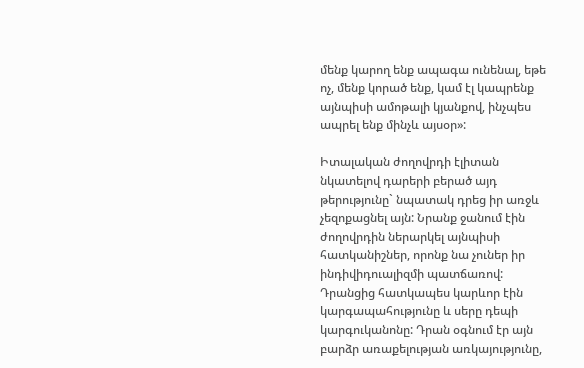մենք կարող ենք ապագա ունենալ, եթե ոչ, մենք կորած ենք, կամ էլ կապրենք այնպիսի ամոթալի կյանքով, ինչպես ապրել ենք մինչև այսօր»:

Իտալական ժողովրդի էլիտան նկատելով դարերի բերած այդ թերությունը` նպատակ դրեց իր առջև չեզոքացնել այն: Նրանք ջանում էին ժողովրդին ներարկել այնպիսի հատկանիշներ, որոնք նա չուներ իր ինդիվիդուալիզմի պատճառով: Դրանցից հատկապես կարևոր էին կարգապահությունը և սերը դեպի կարգուկանոնը: Դրան օգնում էր այն բարձր առաքելության առկայությունը,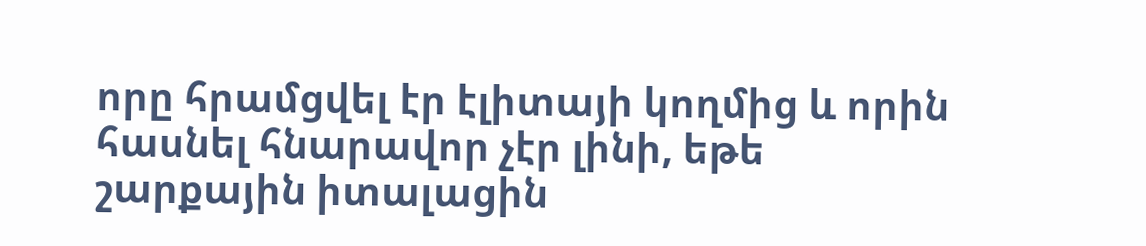որը հրամցվել էր էլիտայի կողմից և որին հասնել հնարավոր չէր լինի, եթե շարքային իտալացին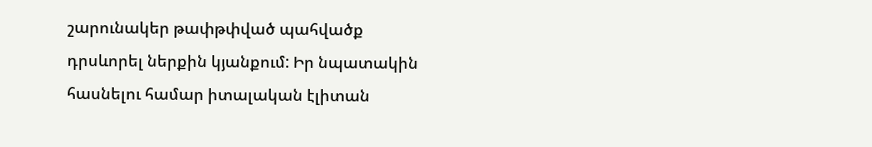շարունակեր թափթփված պահվածք դրսևորել ներքին կյանքում: Իր նպատակին հասնելու համար իտալական էլիտան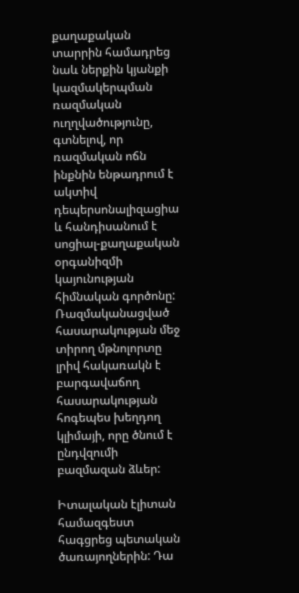քաղաքական տարրին համադրեց նաև ներքին կյանքի կազմակերպման ռազմական ուղղվածությունը, գտնելով, որ ռազմական ոճն ինքնին ենթադրում է ակտիվ դեպերսոնալիզացիա և հանդիսանում է սոցիալ-քաղաքական օրգանիզմի կայունության հիմնական գործոնը: Ռազմականացված հասարակության մեջ տիրող մթնոլորտը լրիվ հակառակն է բարգավաճող հասարակության հոգեպես խեղդող կլիմայի, որը ծնում է ընդվզումի բազմազան ձևեր:

Իտալական էլիտան համազգեստ հագցրեց պետական ծառայողներին: Դա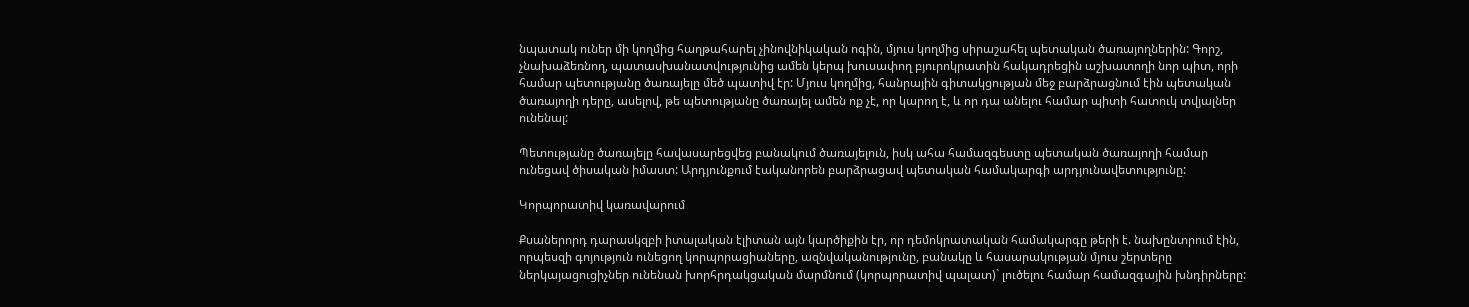նպատակ ուներ մի կողմից հաղթահարել չինովնիկական ոգին, մյուս կողմից սիրաշահել պետական ծառայողներին: Գորշ, չնախաձեռնող, պատասխանատվությունից ամեն կերպ խուսափող բյուրոկրատին հակադրեցին աշխատողի նոր պիտ, որի համար պետությանը ծառայելը մեծ պատիվ էր: Մյուս կողմից, հանրային գիտակցության մեջ բարձրացնում էին պետական ծառայողի դերը, ասելով, թե պետությանը ծառայել ամեն ոք չէ, որ կարող է, և որ դա անելու համար պիտի հատուկ տվյալներ ունենալ:

Պետությանը ծառայելը հավասարեցվեց բանակում ծառայելուն, իսկ ահա համազգեստը պետական ծառայողի համար ունեցավ ծիսական իմաստ: Արդյունքում էականորեն բարձրացավ պետական համակարգի արդյունավետությունը:

Կորպորատիվ կառավարում

Քսաներորդ դարասկզբի իտալական էլիտան այն կարծիքին էր, որ դեմոկրատական համակարգը թերի է. նախընտրում էին, որպեսզի գոյություն ունեցող կորպորացիաները, ազնվականությունը, բանակը և հասարակության մյուս շերտերը ներկայացուցիչներ ունենան խորհրդակցական մարմնում (կորպորատիվ պալատ)` լուծելու համար համազգային խնդիրները: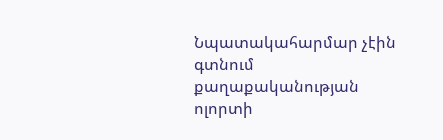Նպատակահարմար չէին գտնում քաղաքականության ոլորտի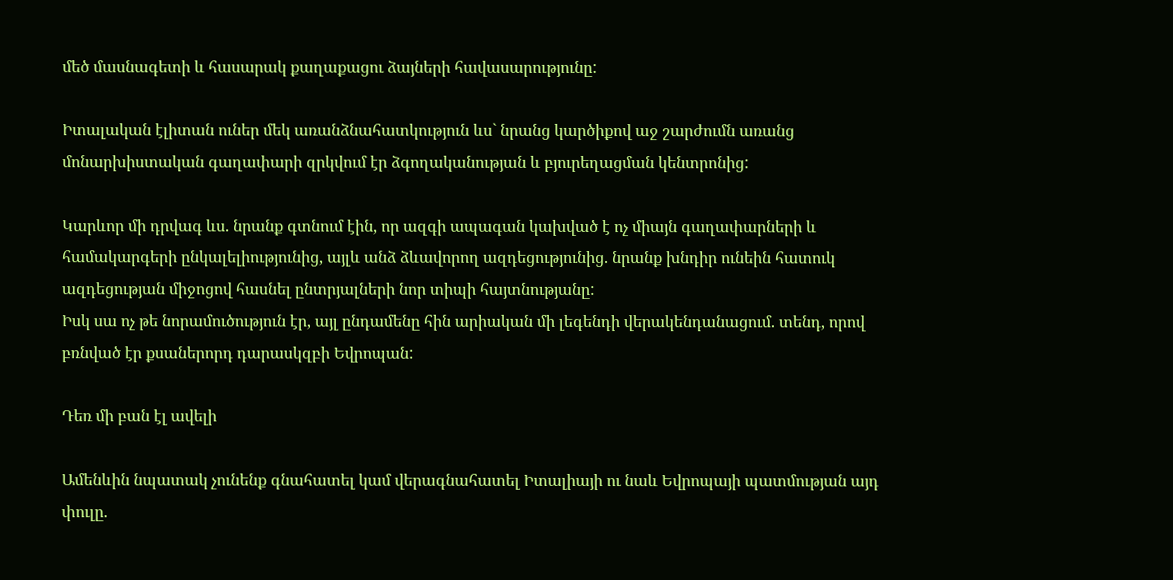մեծ մասնագետի և հասարակ քաղաքացու ձայների հավասարությունը:

Իտալական էլիտան ուներ մեկ առանձնահատկություն ևս` նրանց կարծիքով աջ շարժումն առանց մոնարխիստական գաղափարի զրկվում էր ձգողականության և բյուրեղացման կենտրոնից:

Կարևոր մի դրվագ ևս. նրանք գտնում էին, որ ազգի ապագան կախված է ոչ միայն գաղափարների և համակարգերի ընկալելիությունից, այլև անձ ձևավորող ազդեցությունից. նրանք խնդիր ունեին հատուկ ազդեցության միջոցով հասնել ընտրյալների նոր տիպի հայտնությանը:
Իսկ սա ոչ թե նորամուծություն էր, այլ ընդամենը հին արիական մի լեգենդի վերակենդանացում. տենդ, որով բռնված էր քսաներորդ դարասկզբի Եվրոպան:

Դեռ մի բան էլ ավելի

Ամենևին նպատակ չունենք գնահատել կամ վերագնահատել Իտալիայի ու նաև Եվրոպայի պատմության այդ փուլը.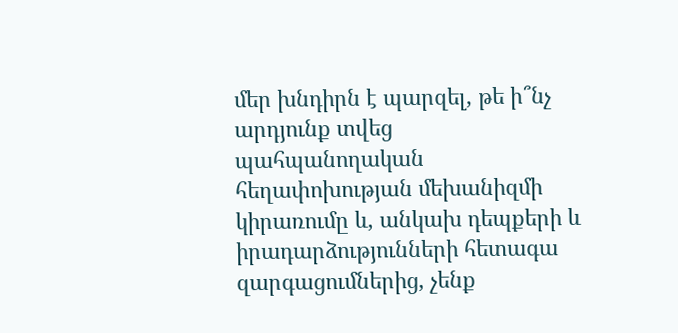մեր խնդիրն է պարզել, թե ի՞նչ արդյունք տվեց պահպանողական հեղափոխության մեխանիզմի կիրառումը և, անկախ դեպքերի և իրադարձությունների հետագա զարգացումներից, չենք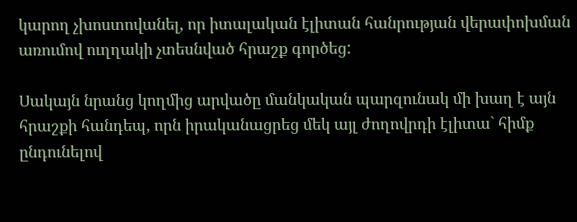կարող չխոստովանել, որ իտալական էլիտան հանրության վերափոխման առումով ուղղակի չտեսնված հրաշք գործեց:

Սակայն նրանց կողմից արվածը մանկական պարզունակ մի խաղ է այն հրաշքի հանդեպ, որն իրականացրեց մեկ այլ ժողովրդի էլիտա` հիմք ընդունելով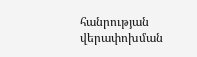հանրության վերափոխման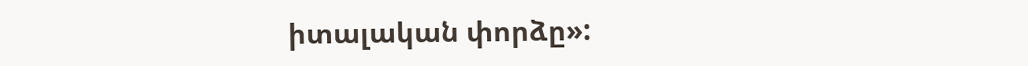իտալական փորձը»: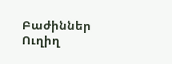Բաժիններ
Ուղիղ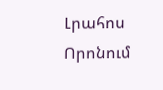Լրահոս
Որոնում